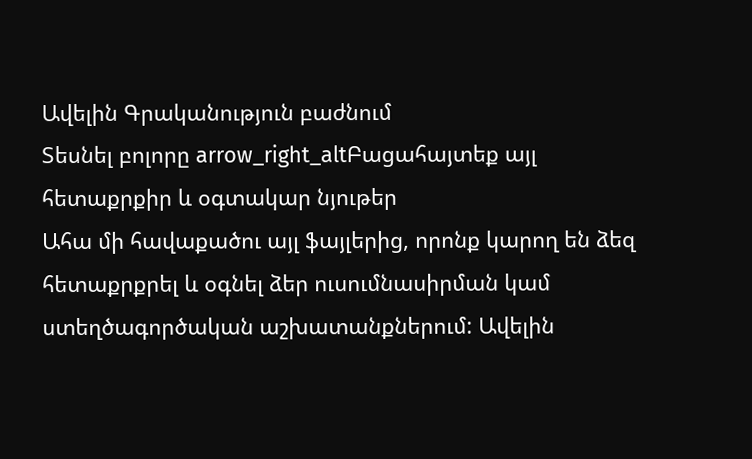Ավելին Գրականություն բաժնում
Տեսնել բոլորը arrow_right_altԲացահայտեք այլ հետաքրքիր և օգտակար նյութեր
Ահա մի հավաքածու այլ ֆայլերից, որոնք կարող են ձեզ հետաքրքրել և օգնել ձեր ուսումնասիրման կամ ստեղծագործական աշխատանքներում: Ավելին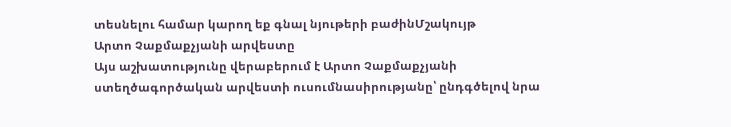տեսնելու համար կարող եք գնալ նյութերի բաժինՄշակույթ
Արտո Չաքմաքչյանի արվեստը
Այս աշխատությունը վերաբերում է Արտո Չաքմաքչյանի ստեղծագործական արվեստի ուսումնասիրությանը՝ ընդգծելով նրա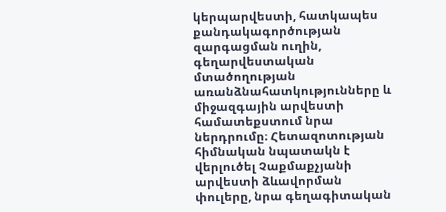կերպարվեստի, հատկապես քանդակագործության զարգացման ուղին, գեղարվեստական մտածողության առանձնահատկությունները և միջազգային արվեստի համատեքստում նրա ներդրումը։ Հետազոտության հիմնական նպատակն է վերլուծել Չաքմաքչյանի արվեստի ձևավորման փուլերը, նրա գեղագիտական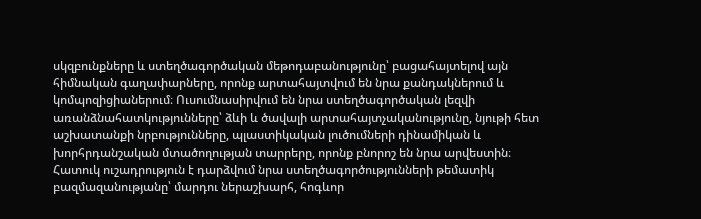սկզբունքները և ստեղծագործական մեթոդաբանությունը՝ բացահայտելով այն հիմնական գաղափարները, որոնք արտահայտվում են նրա քանդակներում և կոմպոզիցիաներում։ Ուսումնասիրվում են նրա ստեղծագործական լեզվի առանձնահատկությունները՝ ձևի և ծավալի արտահայտչականությունը, նյութի հետ աշխատանքի նրբությունները, պլաստիկական լուծումների դինամիկան և խորհրդանշական մտածողության տարրերը, որոնք բնորոշ են նրա արվեստին։ Հատուկ ուշադրություն է դարձվում նրա ստեղծագործությունների թեմատիկ բազմազանությանը՝ մարդու ներաշխարհ, հոգևոր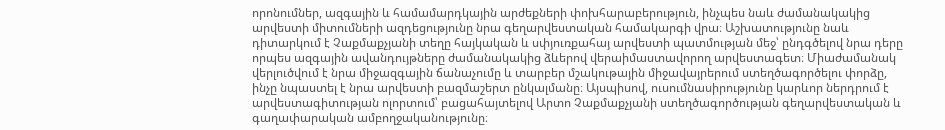որոնումներ, ազգային և համամարդկային արժեքների փոխհարաբերություն, ինչպես նաև ժամանակակից արվեստի միտումների ազդեցությունը նրա գեղարվեստական համակարգի վրա։ Աշխատությունը նաև դիտարկում է Չաքմաքչյանի տեղը հայկական և սփյուռքահայ արվեստի պատմության մեջ՝ ընդգծելով նրա դերը որպես ազգային ավանդույթները ժամանակակից ձևերով վերաիմաստավորող արվեստագետ։ Միաժամանակ վերլուծվում է նրա միջազգային ճանաչումը և տարբեր մշակութային միջավայրերում ստեղծագործելու փորձը, ինչը նպաստել է նրա արվեստի բազմաշերտ ընկալմանը։ Այսպիսով, ուսումնասիրությունը կարևոր ներդրում է արվեստագիտության ոլորտում՝ բացահայտելով Արտո Չաքմաքչյանի ստեղծագործության գեղարվեստական և գաղափարական ամբողջականությունը։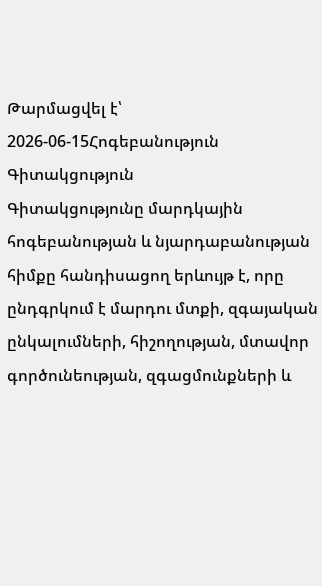Թարմացվել է՝ 2026-06-15Հոգեբանություն
Գիտակցություն
Գիտակցությունը մարդկային հոգեբանության և նյարդաբանության հիմքը հանդիսացող երևույթ է, որը ընդգրկում է մարդու մտքի, զգայական ընկալումների, հիշողության, մտավոր գործունեության, զգացմունքների և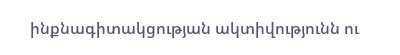ինքնագիտակցության ակտիվությունն ու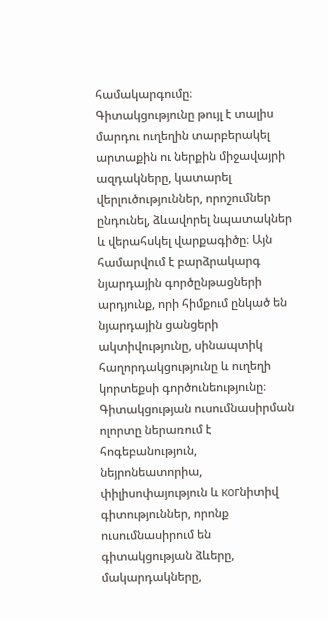համակարգումը։ Գիտակցությունը թույլ է տալիս մարդու ուղեղին տարբերակել արտաքին ու ներքին միջավայրի ազդակները, կատարել վերլուծություններ, որոշումներ ընդունել, ձևավորել նպատակներ և վերահսկել վարքագիծը։ Այն համարվում է բարձրակարգ նյարդային գործընթացների արդյունք, որի հիմքում ընկած են նյարդային ցանցերի ակտիվությունը, սինապտիկ հաղորդակցությունը և ուղեղի կորտեքսի գործունեությունը։ Գիտակցության ուսումնասիրման ոլորտը ներառում է հոգեբանություն, նեյրոնեատորիա, փիլիսոփայություն և когնիտիվ գիտություններ, որոնք ուսումնասիրում են գիտակցության ձևերը, մակարդակները,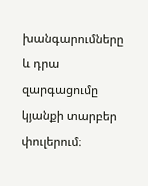խանգարումները և դրա զարգացումը կյանքի տարբեր փուլերում։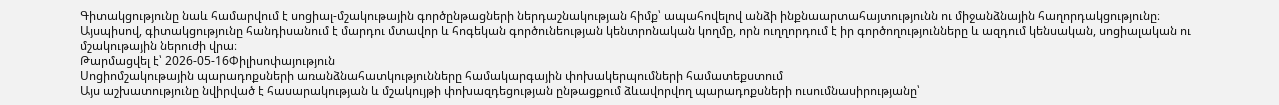Գիտակցությունը նաև համարվում է սոցիալ-մշակութային գործընթացների ներդաշնակության հիմք՝ ապահովելով անձի ինքնաարտահայտությունն ու միջանձնային հաղորդակցությունը։ Այսպիսով, գիտակցությունը հանդիսանում է մարդու մտավոր և հոգեկան գործունեության կենտրոնական կողմը, որն ուղղորդում է իր գործողությունները և ազդում կենսական, սոցիալական ու մշակութային ներուժի վրա։
Թարմացվել է՝ 2026-05-16Փիլիսոփայություն
Սոցիոմշակութային պարադոքսների առանձնահատկությունները համակարգային փոխակերպումների համատեքստում
Այս աշխատությունը նվիրված է հասարակության և մշակույթի փոխազդեցության ընթացքում ձևավորվող պարադոքսների ուսումնասիրությանը՝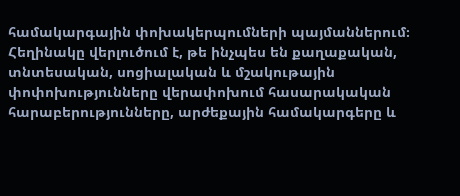համակարգային փոխակերպումների պայմաններում։ Հեղինակը վերլուծում է, թե ինչպես են քաղաքական, տնտեսական, սոցիալական և մշակութային փոփոխությունները վերափոխում հասարակական հարաբերությունները, արժեքային համակարգերը և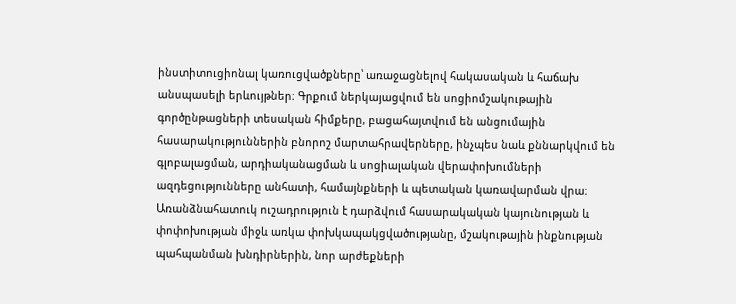ինստիտուցիոնալ կառուցվածքները՝ առաջացնելով հակասական և հաճախ անսպասելի երևույթներ։ Գրքում ներկայացվում են սոցիոմշակութային գործընթացների տեսական հիմքերը, բացահայտվում են անցումային հասարակություններին բնորոշ մարտահրավերները, ինչպես նաև քննարկվում են գլոբալացման, արդիականացման և սոցիալական վերափոխումների ազդեցությունները անհատի, համայնքների և պետական կառավարման վրա։ Առանձնահատուկ ուշադրություն է դարձվում հասարակական կայունության և փոփոխության միջև առկա փոխկապակցվածությանը, մշակութային ինքնության պահպանման խնդիրներին, նոր արժեքների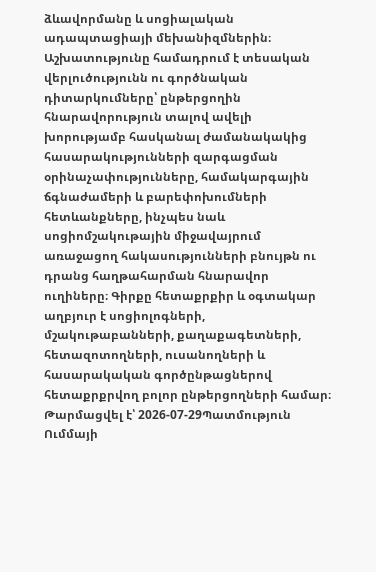ձևավորմանը և սոցիալական ադապտացիայի մեխանիզմներին։ Աշխատությունը համադրում է տեսական վերլուծությունն ու գործնական դիտարկումները՝ ընթերցողին հնարավորություն տալով ավելի խորությամբ հասկանալ ժամանակակից հասարակությունների զարգացման օրինաչափությունները, համակարգային ճգնաժամերի և բարեփոխումների հետևանքները, ինչպես նաև սոցիոմշակութային միջավայրում առաջացող հակասությունների բնույթն ու դրանց հաղթահարման հնարավոր ուղիները։ Գիրքը հետաքրքիր և օգտակար աղբյուր է սոցիոլոգների, մշակութաբանների, քաղաքագետների, հետազոտողների, ուսանողների և հասարակական գործընթացներով հետաքրքրվող բոլոր ընթերցողների համար։
Թարմացվել է՝ 2026-07-29Պատմություն
Ումմայի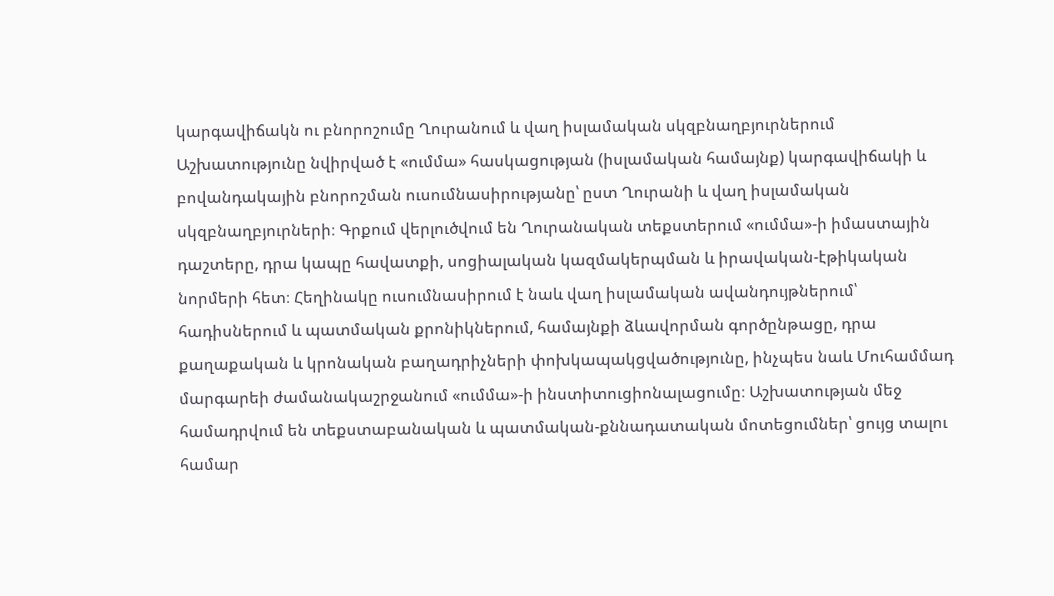կարգավիճակն ու բնորոշումը Ղուրանում և վաղ իսլամական սկզբնաղբյուրներում
Աշխատությունը նվիրված է «ումմա» հասկացության (իսլամական համայնք) կարգավիճակի և բովանդակային բնորոշման ուսումնասիրությանը՝ ըստ Ղուրանի և վաղ իսլամական սկզբնաղբյուրների։ Գրքում վերլուծվում են Ղուրանական տեքստերում «ումմա»-ի իմաստային դաշտերը, դրա կապը հավատքի, սոցիալական կազմակերպման և իրավական-էթիկական նորմերի հետ։ Հեղինակը ուսումնասիրում է նաև վաղ իսլամական ավանդույթներում՝ հադիսներում և պատմական քրոնիկներում, համայնքի ձևավորման գործընթացը, դրա քաղաքական և կրոնական բաղադրիչների փոխկապակցվածությունը, ինչպես նաև Մուհամմադ մարգարեի ժամանակաշրջանում «ումմա»-ի ինստիտուցիոնալացումը։ Աշխատության մեջ համադրվում են տեքստաբանական և պատմական-քննադատական մոտեցումներ՝ ցույց տալու համար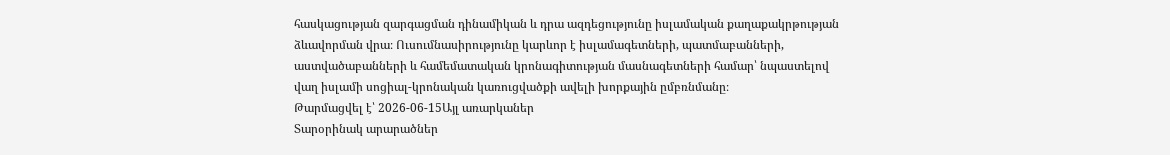հասկացության զարգացման դինամիկան և դրա ազդեցությունը իսլամական քաղաքակրթության ձևավորման վրա։ Ուսումնասիրությունը կարևոր է իսլամագետների, պատմաբանների, աստվածաբանների և համեմատական կրոնագիտության մասնագետների համար՝ նպաստելով վաղ իսլամի սոցիալ-կրոնական կառուցվածքի ավելի խորքային ըմբռնմանը։
Թարմացվել է՝ 2026-06-15Այլ առարկաներ
Տարօրինակ արարածներ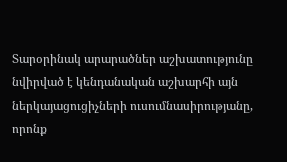Տարօրինակ արարածներ աշխատությունը նվիրված է կենդանական աշխարհի այն ներկայացուցիչների ուսումնասիրությանը, որոնք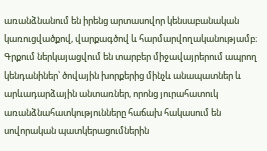առանձնանում են իրենց արտասովոր կենսաբանական կառուցվածքով, վարքագծով և հարմարվողականությամբ։ Գրքում ներկայացվում են տարբեր միջավայրերում ապրող կենդանիներ՝ ծովային խորքերից մինչև անապատներ և արևադարձային անտառներ, որոնց յուրահատուկ առանձնահատկությունները հաճախ հակասում են սովորական պատկերացումներին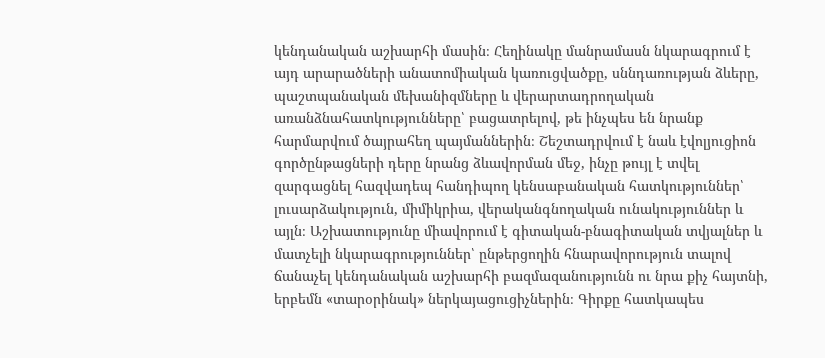կենդանական աշխարհի մասին։ Հեղինակը մանրամասն նկարագրում է այդ արարածների անատոմիական կառուցվածքը, սննդառության ձևերը, պաշտպանական մեխանիզմները և վերարտադրողական առանձնահատկությունները՝ բացատրելով, թե ինչպես են նրանք հարմարվում ծայրահեղ պայմաններին։ Շեշտադրվում է նաև էվոլյուցիոն գործընթացների դերը նրանց ձևավորման մեջ, ինչը թույլ է տվել զարգացնել հազվադեպ հանդիպող կենսաբանական հատկություններ՝ լուսարձակություն, միմիկրիա, վերականգնողական ունակություններ և այլն։ Աշխատությունը միավորում է գիտական-բնագիտական տվյալներ և մատչելի նկարագրություններ՝ ընթերցողին հնարավորություն տալով ճանաչել կենդանական աշխարհի բազմազանությունն ու նրա քիչ հայտնի, երբեմն «տարօրինակ» ներկայացուցիչներին։ Գիրքը հատկապես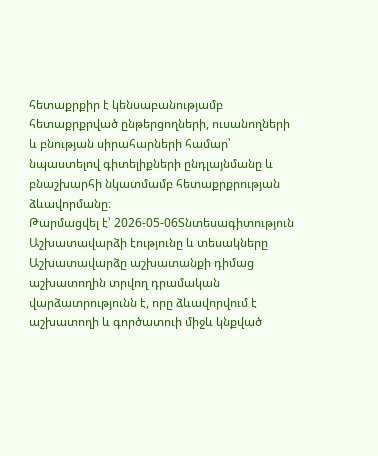հետաքրքիր է կենսաբանությամբ հետաքրքրված ընթերցողների, ուսանողների և բնության սիրահարների համար՝ նպաստելով գիտելիքների ընդլայնմանը և բնաշխարհի նկատմամբ հետաքրքրության ձևավորմանը։
Թարմացվել է՝ 2026-05-06Տնտեսագիտություն
Աշխատավարձի էությունը և տեսակները
Աշխատավարձը աշխատանքի դիմաց աշխատողին տրվող դրամական վարձատրությունն է, որը ձևավորվում է աշխատողի և գործատուի միջև կնքված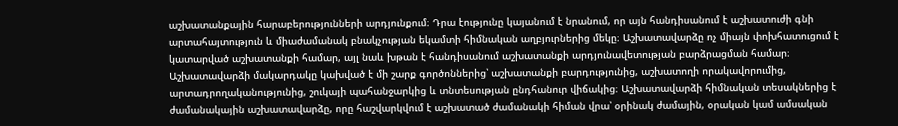աշխատանքային հարաբերությունների արդյունքում։ Դրա էությունը կայանում է նրանում, որ այն հանդիսանում է աշխատուժի գնի արտահայտություն և միաժամանակ բնակչության եկամտի հիմնական աղբյուրներից մեկը։ Աշխատավարձը ոչ միայն փոխհատուցում է կատարված աշխատանքի համար, այլ նաև խթան է հանդիսանում աշխատանքի արդյունավետության բարձրացման համար։ Աշխատավարձի մակարդակը կախված է մի շարք գործոններից՝ աշխատանքի բարդությունից, աշխատողի որակավորումից, արտադրողականությունից, շուկայի պահանջարկից և տնտեսության ընդհանուր վիճակից։ Աշխատավարձի հիմնական տեսակներից է ժամանակային աշխատավարձը, որը հաշվարկվում է աշխատած ժամանակի հիման վրա՝ օրինակ ժամային, օրական կամ ամսական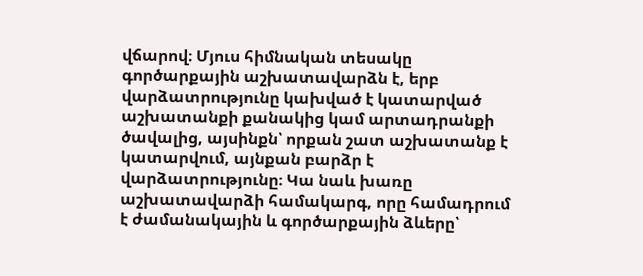վճարով։ Մյուս հիմնական տեսակը գործարքային աշխատավարձն է, երբ վարձատրությունը կախված է կատարված աշխատանքի քանակից կամ արտադրանքի ծավալից, այսինքն՝ որքան շատ աշխատանք է կատարվում, այնքան բարձր է վարձատրությունը։ Կա նաև խառը աշխատավարձի համակարգ, որը համադրում է ժամանակային և գործարքային ձևերը՝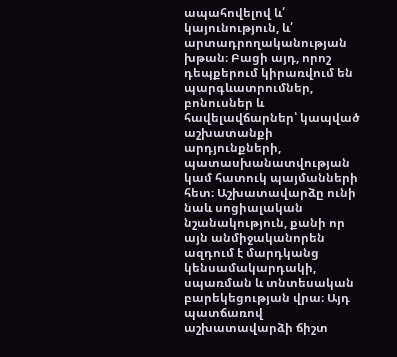ապահովելով և՛ կայունություն, և՛ արտադրողականության խթան։ Բացի այդ, որոշ դեպքերում կիրառվում են պարգևատրումներ, բոնուսներ և հավելավճարներ՝ կապված աշխատանքի արդյունքների, պատասխանատվության կամ հատուկ պայմանների հետ։ Աշխատավարձը ունի նաև սոցիալական նշանակություն, քանի որ այն անմիջականորեն ազդում է մարդկանց կենսամակարդակի, սպառման և տնտեսական բարեկեցության վրա։ Այդ պատճառով աշխատավարձի ճիշտ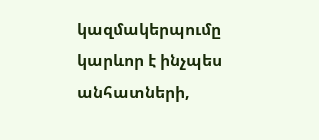կազմակերպումը կարևոր է ինչպես անհատների,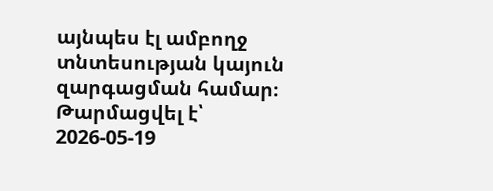այնպես էլ ամբողջ տնտեսության կայուն զարգացման համար։
Թարմացվել է՝ 2026-05-19